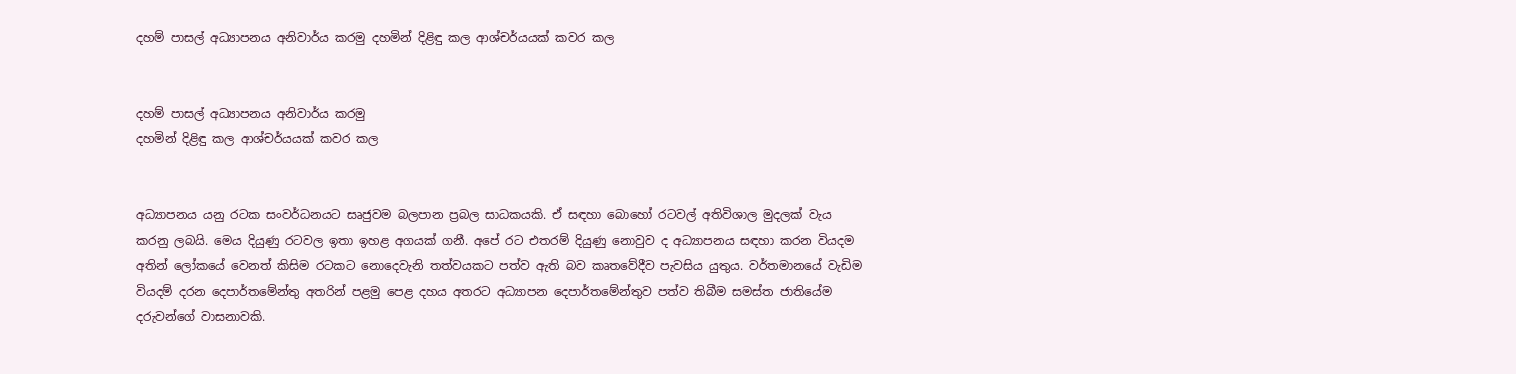දහම් පාසල් අධ්‍යාපනය අනිවාර්ය කරමු දහමින් දිළිඳු කල ආශ්චර්යයක්‌ කවර කල


දහම් පාසල් අධ්‍යාපනය අනිවාර්ය කරමු
දහමින් දිළිඳු කල ආශ්චර්යයක්‌ කවර කල


අධ්‍යාපනය යනු රටක සංවර්ධනයට සෘජුවම බලපාන ප්‍රබල සාධකයකි. ඒ සඳහා බොහෝ රටවල් අතිවිශාල මුදලක්‌ වැය කරනු ලබයි. මෙය දියුණු රටවල ඉතා ඉහළ අගයක්‌ ගනී. අපේ රට එතරම් දියුණු නොවුව ද අධ්‍යාපනය සඳහා කරන වියදම අතින් ලෝකයේ වෙනත් කිසිම රටකට නොදෙවැනි තත්වයකට පත්ව ඇති බව කෘතවේදීව පැවසිය යුතුය. වර්තමානයේ වැඩිම වියදම් දරන දෙපාර්තමේන්තු අතරින් පළමු පෙළ දහය අතරට අධ්‍යාපන දෙපාර්තමේන්තුව පත්ව තිබීම සමස්‌ත ජාතියේම දරුවන්ගේ වාසනාවකි.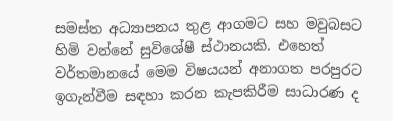සමස්‌ත අධ්‍යාපනය තුළ ආගමට සහ මවුබසට හිමි වන්නේ සුවිශේෂී ස්‌ථානයකි. එහෙත් වර්තමානයේ මෙම විෂයයන් අනාගත පරපුරට ඉගැන්වීම සඳහා කරන කැපකිරීම සාධාරණ ද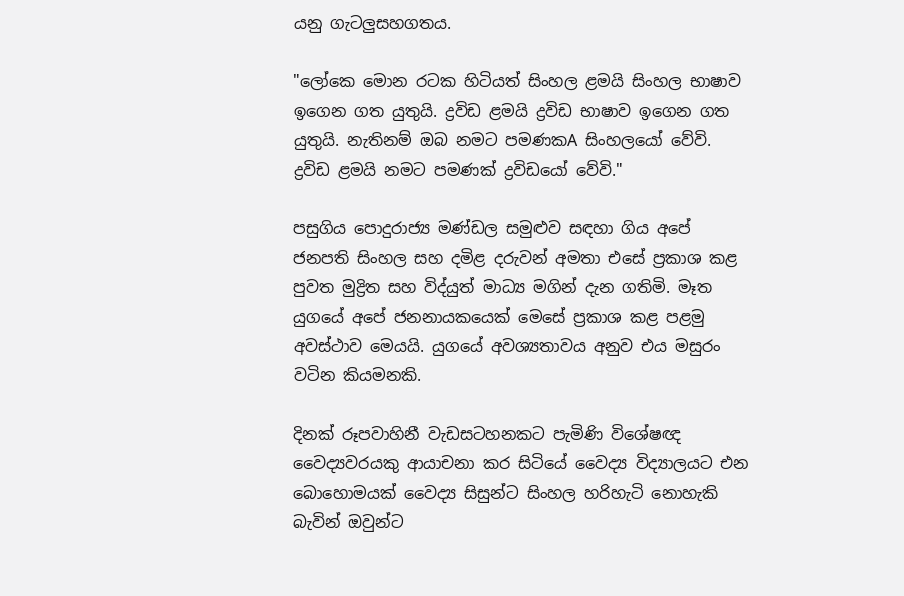යනු ගැටලුසහගතය.

"ලෝකෙ මොන රටක හිටියත් සිංහල ළමයි සිංහල භාෂාව ඉගෙන ගත යුතුයි. ද්‍රවිඩ ළමයි ද්‍රවිඩ භාෂාව ඉගෙන ගත යුතුයි. නැතිනම් ඔබ නමට පමණකA සිංහලයෝ වේවි. ද්‍රවිඩ ළමයි නමට පමණක්‌ ද්‍රවිඩයෝ වේවි."

පසුගිය පොදුරාජ්‍ය මණ්‌ඩල සමුළුව සඳහා ගිය අපේ ජනපති සිංහල සහ දමිළ දරුවන් අමතා එසේ ප්‍රකාශ කළ පුවත මුද්‍රිත සහ විද්යුත් මාධ්‍ය මගින් දැන ගතිමි. මෑත යුගයේ අපේ ජනනායකයෙක්‌ මෙසේ ප්‍රකාශ කළ පළමු අවස්‌ථාව මෙයයි. යුගයේ අවශ්‍යතාවය අනුව එය මසුරං වටින කියමනකි.

දිනක්‌ රූපවාහිනී වැඩසටහනකට පැමිණි විශේෂඥ වෛද්‍යවරයකු ආයාචනා කර සිටියේ වෛද්‍ය විද්‍යාලයට එන බොහොමයක්‌ වෛද්‍ය සිසුන්ට සිංහල හරිහැටි නොහැකි බැවින් ඔවුන්ට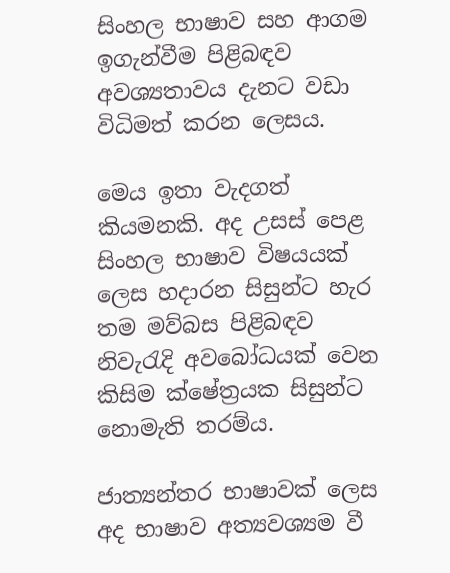සිංහල භාෂාව සහ ආගම ඉගැන්වීම පිළිබඳව අවශ්‍යතාවය දැනට වඩා විධිමත් කරන ලෙසය.

මෙය ඉතා වැදගත් කියමනකි. අද උසස්‌ පෙළ සිංහල භාෂාව විෂයයක්‌ ලෙස හදාරන සිසුන්ට හැර තම මව්බස පිළිබඳව නිවැරැදි අවබෝධයක්‌ වෙන කිසිම ක්‌ෂේත්‍රයක සිසුන්ට නොමැති තරම්ය.

ජාත්‍යන්තර භාෂාවක්‌ ලෙස අද භාෂාව අත්‍යවශ්‍යම වී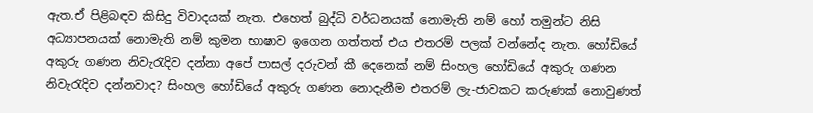ඇත.ඒ පිළිබඳව කිසිදු විවාදයක්‌ නැත. එහෙත් බුද්ධි වර්ධනයක්‌ නොමැති නම් හෝ තමුන්ට නිසි අධ්‍යාපනයක්‌ නොමැති නම් කුමන භාෂාව ඉගෙන ගත්තත් එය එතරම් පලක්‌ වන්නේද නැත. හෝඩියේ අකුරු ගණන නිවැරැදිව දන්නා අපේ පාසල් දරුවන් කී දෙනෙක්‌ නම් සිංහල හෝඩියේ අකුරු ගණන නිවැරැදිව දන්නවාද? සිංහල හෝඩියේ අකුරු ගණන නොදැනීම එතරම් ලැ-ජාවකට කරුණක්‌ නොවුණත්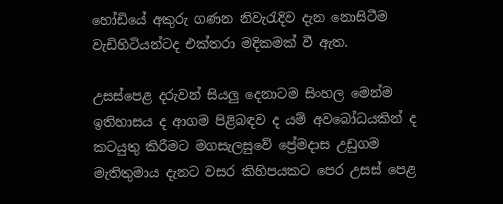හෝඩියේ අකුරු ගණන නිවැරැදිව දැන නොසිටීම වැඩිහිටියන්ටද එක්‌තරා මදිකමක්‌ වී ඇත.

උසස්‌පෙළ දරුවන් සියලු දෙනාටම සිංහල මෙන්ම ඉතිහාසය ද ආගම පිළිබඳව ද යම් අවබෝධයකින් ද කටයුතු කිරීමට මගසැලසුවේ ප්‍රේමදාස උඩුගම මැතිතුමාය දැනට වසර කිහිපයකට පෙර උසස්‌ පෙළ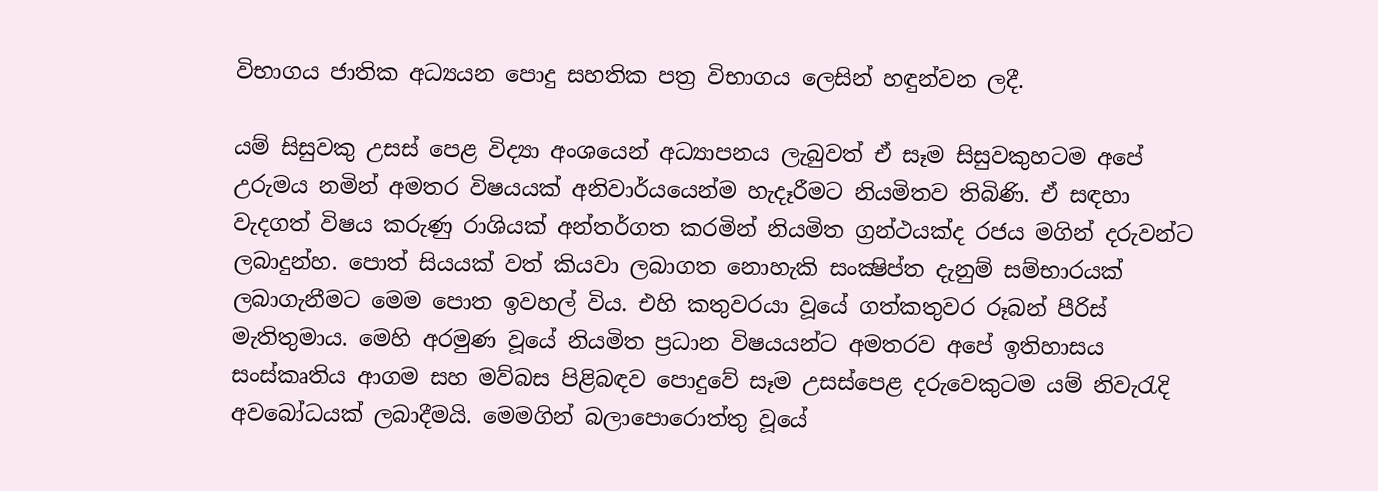විභාගය ජාතික අධ්‍යයන පොදු සහතික පත්‍ර විභාගය ලෙසින් හඳුන්වන ලදී.

යම් සිසුවකු උසස්‌ පෙළ විද්‍යා අංශයෙන් අධ්‍යාපනය ලැබුවත් ඒ සෑම සිසුවකුහටම අපේ උරුමය නමින් අමතර විෂයයක්‌ අනිවාර්යයෙන්ම හැදෑරීමට නියමිතව තිබිණි. ඒ සඳහා වැදගත් විෂය කරුණු රාශියක්‌ අන්තර්ගත කරමින් නියමිත ග්‍රන්ථයක්‌ද රජය මගින් දරුවන්ට ලබාදුන්හ. පොත් සියයක්‌ වත් කියවා ලබාගත නොහැකි සංක්‍ෂිප්ත දැනුම් සම්භාරයක්‌ ලබාගැනීමට මෙම පොත ඉවහල් විය. එහි කතුවරයා වූයේ ගත්කතුවර රූබන් පීරිස්‌ මැතිතුමාය. මෙහි අරමුණ වූයේ නියමිත ප්‍රධාන විෂයයන්ට අමතරව අපේ ඉතිහාසය සංස්‌කෘතිය ආගම සහ මව්බස පිළිබඳව පොදුවේ සෑම උසස්‌පෙළ දරුවෙකුටම යම් නිවැරැදි අවබෝධයක්‌ ලබාදීමයි. මෙමගින් බලාපොරොත්තු වූයේ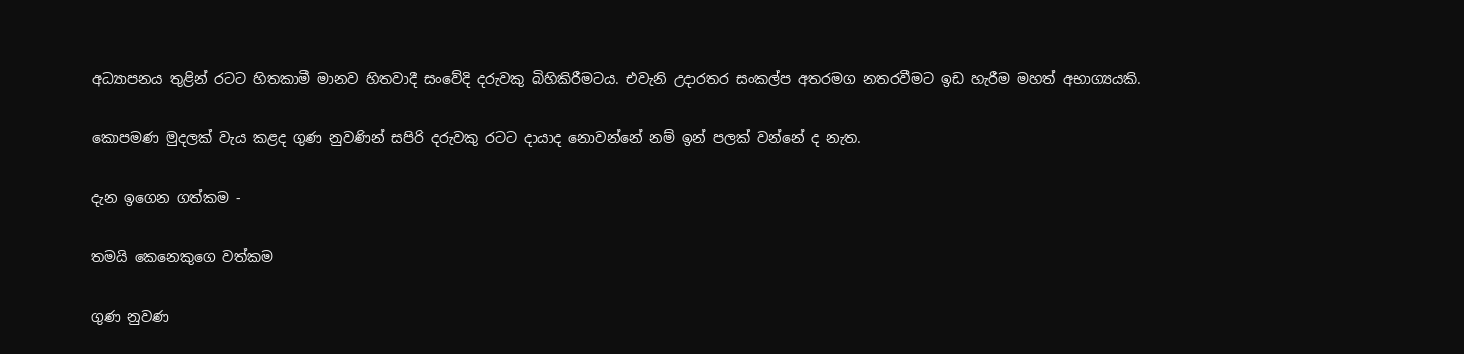අධ්‍යාපනය තුළින් රටට හිතකාමී මානව හිතවාදී සංවේදි දරුවකු බිහිකිරීමටය. එවැනි උදාරතර සංකල්ප අතරමග නතරවීමට ඉඩ හැරීම මහත් අභාග්‍යයකි.

කොපමණ මුදලක්‌ වැය කළද ගුණ නුවණින් සපිරි දරුවකු රටට දායාද නොවන්නේ නම් ඉන් පලක්‌ වන්නේ ද නැත.

දැන ඉගෙන ගත්කම -

තමයි කෙනෙකුගෙ වත්කම

ගුණ නුවණ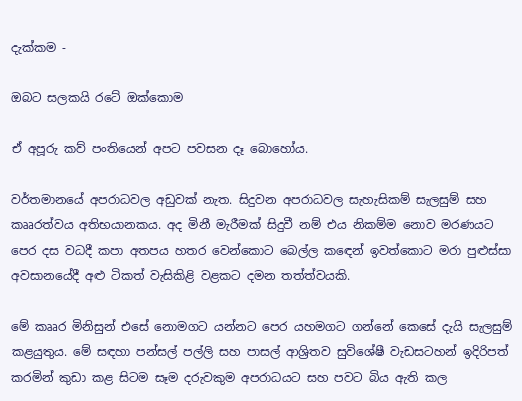දැක්‌කම -

ඔබට සලකයි රටේ ඔක්‌කොම

ඒ අපූරු කව් පංතියෙන් අපට පවසන දෑ බොහෝය.

වර්තමානයේ අපරාධවල අඩුවක්‌ නැත. සිදුවන අපරාධවල සැහැසිකම් සැලසුම් සහ කෲරත්වය අතිභයානකය. අද මිනී මැරීමක්‌ සිදුවී නම් එය නිකම්ම නොව මරණයට පෙර දස වධදී කපා අතපය හතර වෙන්කොට බෙල්ල කඳෙන් ඉවත්කොට මරා පුළුස්‌සා අවසානයේදී අළු ටිකත් වැසිකිළි වළකට දමන තත්ත්වයකි.

මේ කෲර මිනිසුන් එසේ නොමගට යන්නට පෙර යහමගට ගන්නේ කෙසේ දැයි සැලසුම් කළයුතුය. මේ සඳහා පන්සල් පල්ලි සහ පාසල් ආශ්‍රිතව සුවිශේෂී වැඩසටහන් ඉදිරිපත් කරමින් කුඩා කළ සිටම සෑම දරුවකුම අපරාධයට සහ පවට බිය ඇති කල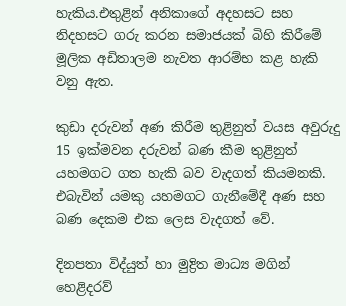හැකිය.එතුළින් අනිකාගේ අදහසට සහ නිදහසට ගරු කරන සමාජයක්‌ බිහි කිරීමේ මූලික අඩිතාලම නැවත ආරම්භ කළ හැකි වනු ඇත.

කුඩා දරුවන් අණ කිරීම තුළිනුත් වයස අවුරුදු 15 ඉක්‌මවන දරුවන් බණ කීම තුළිනුත් යහමගට ගත හැකි බව වැදගත් කියමනකි. එබැවින් යමකු යහමගට ගැනීමේදී අණ සහ බණ දෙකම එක ලෙස වැදගත් වේ.

දිනපතා විද්යුත් හා මුද්‍රිත මාධ්‍ය මගින් හෙළිදරව්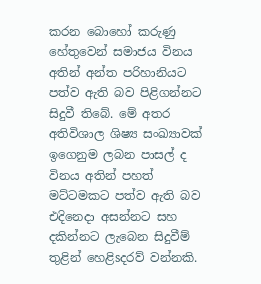කරන බොහෝ කරුණු හේතුවෙන් සමාජය විනය අතින් අන්ත පරිහානියට පත්ව ඇති බව පිළිගන්නට සිදුවී තිබේ. මේ අතර අතිවිශාල ශිෂ්‍ය සංඛ්‍යාවක්‌ ඉගෙනුම ලබන පාසල් ද විනය අතින් පහත් මට්‌ටමකට පත්ව ඇති බව එදිනෙදා අසන්නට සහ දකින්නට ලැබෙන සිදුවීම් තුළින් හෙළිsදරව් වන්නකි.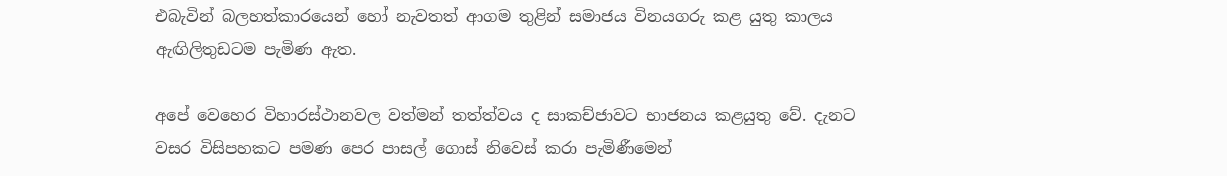එබැවින් බලහත්කාරයෙන් හෝ නැවතත් ආගම තුළින් සමාජය විනයගරු කළ යුතු කාලය ඇඟිලිතුඩටම පැමිණ ඇත.

අපේ වෙහෙර විහාරස්‌ථානවල වත්මන් තත්ත්වය ද සාකච්ජාවට භාජනය කළයුතු වේ. දැනට වසර විසිපහකට පමණ පෙර පාසල් ගොස්‌ නිවෙස්‌ කරා පැමිණීමෙන්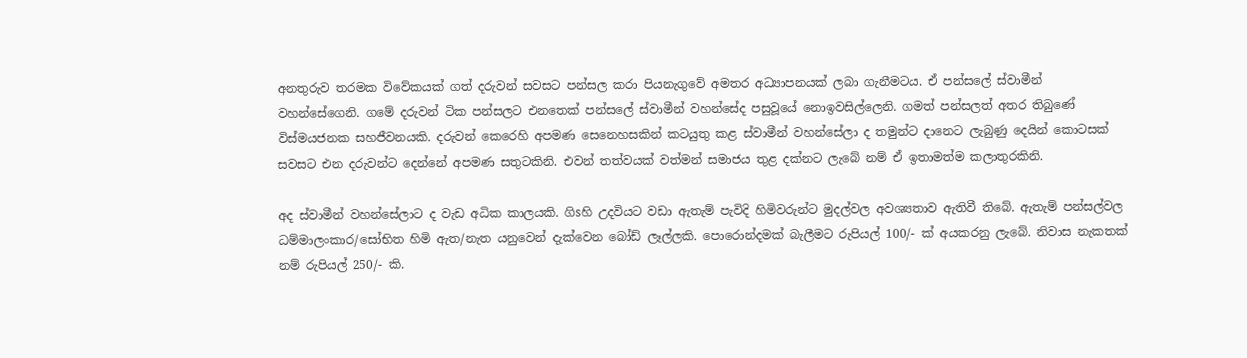අනතුරුව තරමක විවේකයක්‌ ගත් දරුවන් සවසට පන්සල කරා පියනැගුවේ අමතර අධ්‍යාපනයක්‌ ලබා ගැනීමටය. ඒ පන්සලේ ස්‌වාමීන් වහන්සේගෙනි. ගමේ දරුවන් ටික පන්සලට එනතෙක්‌ පන්සලේ ස්‌වාමීන් වහන්සේද පසුවූයේ නොඉවසිල්ලෙනි. ගමත් පන්සලත් අතර තිබුණේ විස්‌මයජනක සහජීවනයකි. දරුවන් කෙරෙහි අපමණ සෙනෙහසකින් කටයුතු කළ ස්‌වාමීන් වහන්සේලා ද තමුන්ට දානෙට ලැබුණු දෙයින් කොටසක්‌ සවසට එන දරුවන්ට දෙන්නේ අපමණ සතුටකිනි. එවන් තත්වයක්‌ වත්මන් සමාජය තුළ දක්‌නට ලැබේ නම් ඒ ඉතාමත්ම කලාතුරකිනි.

අද ස්‌වාමීන් වහන්සේලාට ද වැඩ අධික කාලයකි. ගිsහි උදවියට වඩා ඇතැම් පැවිදි හිමිවරුන්ට මුදල්වල අවශ්‍යතාව ඇතිවී තිබේ. ඇතැම් පන්සල්වල ධම්මාලංකාර/සෝභිත හිමි ඇත/නැත යනුවෙන් දැක්‌වෙන බෝඩ් ලෑල්ලකි. පොරොන්දමක්‌ බැලීමට රුපියල් 100/- ක්‌ අයකරනු ලැබේ. නිවාස නැකතක්‌ නම් රුපියල් 250/- කි.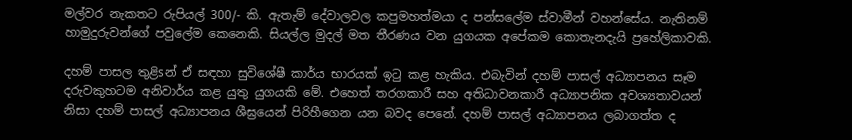මල්වර නැකතට රුපියල් 300/- කි. ඇතැම් දේවාලවල කපුමහත්මයා ද පන්සලේම ස්‌වාමීන් වහන්සේය. නැතිනම් හාමුදුරුවන්ගේ පවුලේම කෙනෙකි. සියල්ල මුදල් මත තීරණය වන යුගයක අපේකම කොතැනදැයි ප්‍රහේලිකාවකි.

දහම් පාසල තුළිsන් ඒ සඳහා සුවිශේෂී කාර්ය භාරයක්‌ ඉටු කළ හැකිය. එබැවින් දහම් පාසල් අධ්‍යාපනය සෑම දරුවකුහටම අනිවාර්ය කළ යුතු යුගයකි මේ. එහෙත් තරගකාරී සහ අතිධාවනකාරී අධ්‍යාපනික අවශ්‍යතාවයන් නිසා දහම් පාසල් අධ්‍යාපනය ශීඝ්‍රයෙන් පිරිහීගෙන යන බවද පෙනේ. දහම් පාසල් අධ්‍යාපනය ලබාගත්ත ද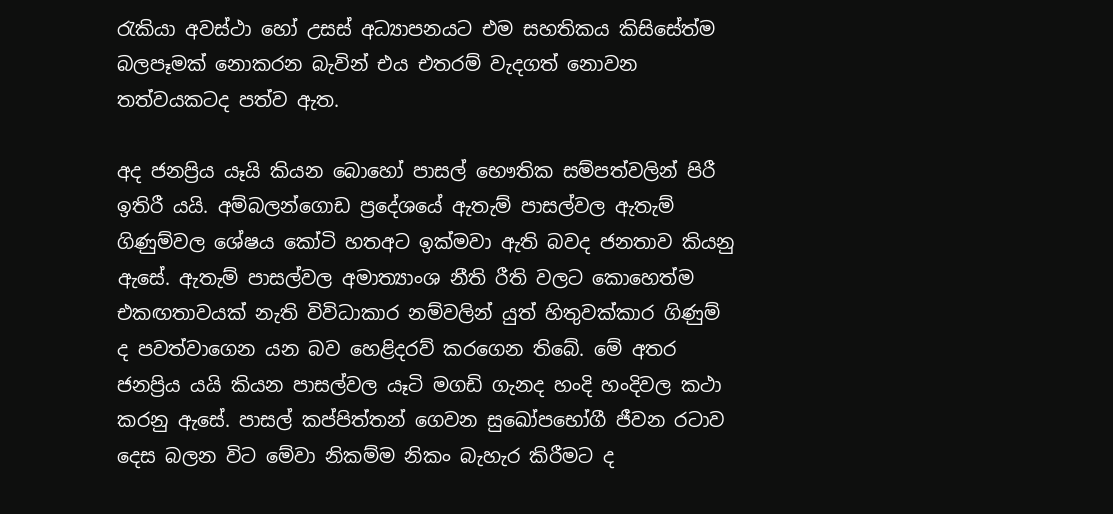රැකියා අවස්‌ථා හෝ උසස්‌ අධ්‍යාපනයට එම සහතිකය කිසිසේත්ම බලපෑමක්‌ නොකරන බැවින් එය එතරම් වැදගත් නොවන තත්වයකටද පත්ව ඇත.

අද ජනප්‍රිය යෑයි කියන බොහෝ පාසල් භෞතික සම්පත්වලින් පිරී ඉතිරී යයි. අම්බලන්ගොඩ ප්‍රදේශයේ ඇතැම් පාසල්වල ඇතැම් ගිණුම්වල ශේෂය කෝටි හතඅට ඉක්‌මවා ඇති බවද ජනතාව කියනු ඇසේ. ඇතැම් පාසල්වල අමාත්‍යාංශ නීති රීති වලට කොහෙත්ම එකඟතාවයක්‌ නැති විවිධාකාර නම්වලින් යුත් හිතුවක්‌කාර ගිණුම් ද පවත්වාගෙන යන බව හෙළිදරව් කරගෙන තිබේ. මේ අතර ජනප්‍රිය යයි කියන පාසල්වල යෑටි මගඩි ගැනද හංදි හංදිවල කථා කරනු ඇසේ. පාසල් කප්පිත්තන් ගෙවන සුඛෝපභෝගී ජීවන රටාව දෙස බලන විට මේවා නිකම්ම නිකං බැහැර කිරීමට ද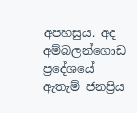අපහසුය. අද අම්බලන්ගොඩ ප්‍රදේශයේ ඇතැම් ජනප්‍රිය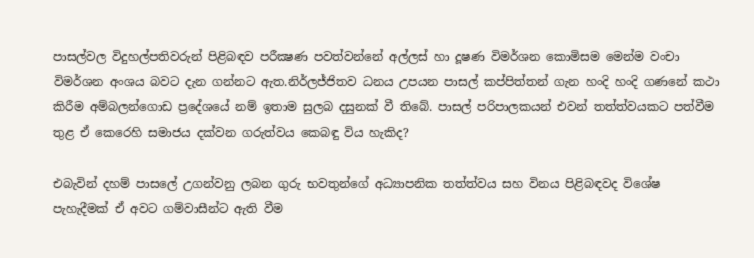පාසල්වල විදුහල්පතිවරුන් පිළිබඳව පරීක්‍ෂණ පවත්වන්නේ අල්ලස්‌ හා දූෂණ විමර්ශන කොමිසම මෙන්ම වංචා විමර්ශන අංශය බවට දැන ගන්නට ඇත.නිර්ලජ්ජිතව ධනය උපයන පාසල් කප්පිත්තන් ගැන හංදි හංදි ගණනේ කථා කිරීම අම්බලන්ගොඩ ප්‍රදේශයේ නම් ඉතාම සුලබ දසුනක්‌ වී තිබේ. පාසල් පරිපාලකයන් එවන් තත්ත්වයකට පත්වීම තුළ ඒ කෙරෙහි සමාජය දක්‌වන ගරුත්වය කෙබඳු විය හැකිද?

එබැවින් දහම් පාසලේ උගන්වනු ලබන ගුරු භවතුන්ගේ අධ්‍යාපනික තත්ත්වය සහ විනය පිළිබඳවද විශේෂ පැහැදීමක්‌ ඒ අවට ගම්වාසීන්ට ඇති වීම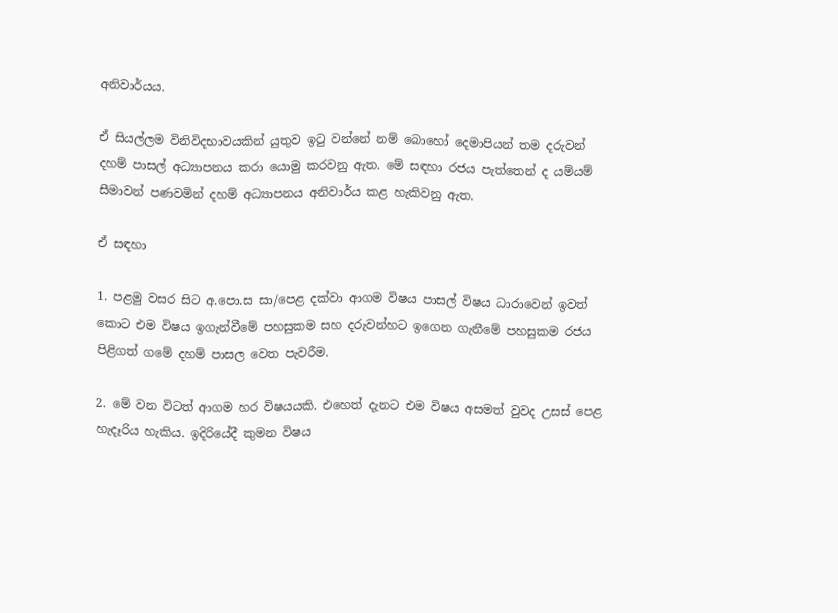අනිවාර්යය.

ඒ සියල්ලම විනිවිදභාවයකින් යුතුව ඉටු වන්නේ නම් බොහෝ දෙමාපියන් තම දරුවන් දහම් පාසල් අධ්‍යාපනය කරා යොමු කරවනු ඇත. මේ සඳහා රජය පැත්තෙන් ද යම්යම් සීමාවන් පණවමින් දහම් අධ්‍යාපනය අනිවාර්ය කළ හැකිවනු ඇත.

ඒ සඳහා

1. පළමු වසර සිට අ.පො.ස සා/පෙළ දක්‌වා ආගම විෂය පාසල් විෂය ධාරාවෙන් ඉවත් කොට එම විෂය ඉගැන්වීමේ පහසුකම සහ දරුවන්හට ඉගෙන ගැනීමේ පහසුකම රජය පිළිගත් ගමේ දහම් පාසල වෙත පැවරීම.

2. මේ වන විටත් ආගම හර විෂයයකි. එහෙත් දැනට එම විෂය අසමත් වුවද උසස්‌ පෙළ හැදෑරිය හැකිය. ඉදිරියේදී කුමන විෂය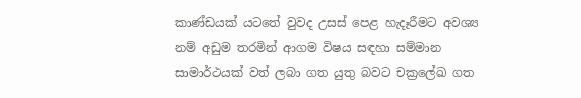කාණ්‌ඩයක්‌ යටතේ වුවද උසස්‌ පෙළ හැදෑරීමට අවශ්‍ය නම් අඩුම තරමින් ආගම විෂය සඳහා සම්මාන සාමාර්ථයක්‌ වත් ලබා ගත යුතු බවට චක්‍රලේඛ ගත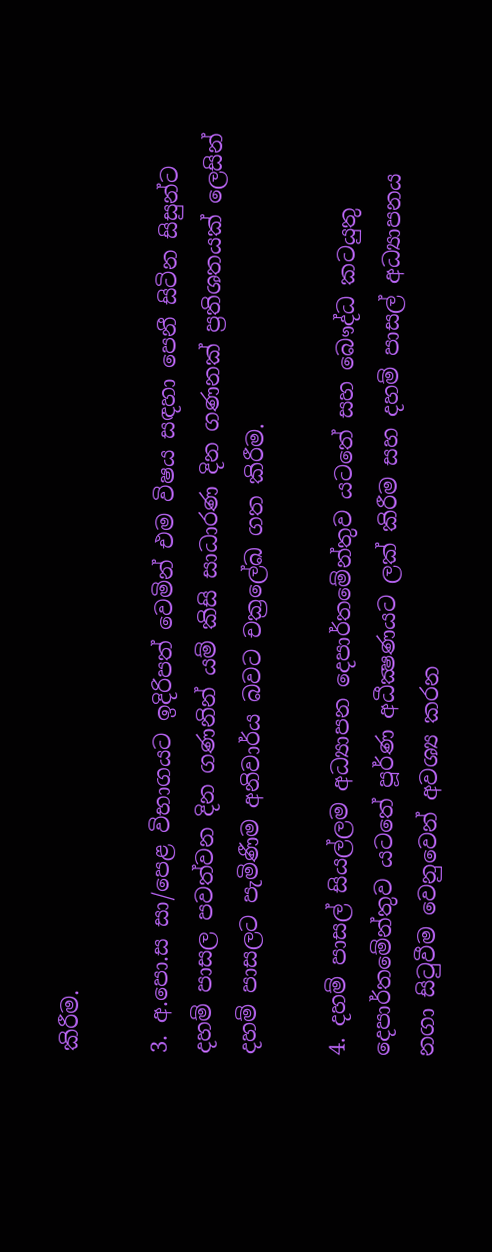කිරීම.

3. අ.පො.ස සා/පෙළ විභාගයට ඉදිරිපත් වෙමින් එම විෂය සඳහා පෙනී සිටින සිසුන්ට දහම් පාසල පවත්වන දින ගණනින් යම් කිසි සාධාරණ දින ගණනක්‌ ප්‍රතිශතයක්‌ ලෙසින් දහම් පාසලට පැමිණීම අනිවාර්ය බවට චක්‍රලේඛ ගත කිරීම.

4. දහම් පාසල් සියල්ලම අධ්‍යාපන දෙපාර්තමේන්තුව යටතේ සහ බෞද්ධ කටයුතු දෙපාර්තමේන්තුව යටතේ පූර්ණ අධීක්‍ෂණයට ලක්‌ කිරීම සහ දහම් පාසල් අධ්‍යාපනය නගා සිටුවීම වෙනුවෙන් අවශ්‍ය කරන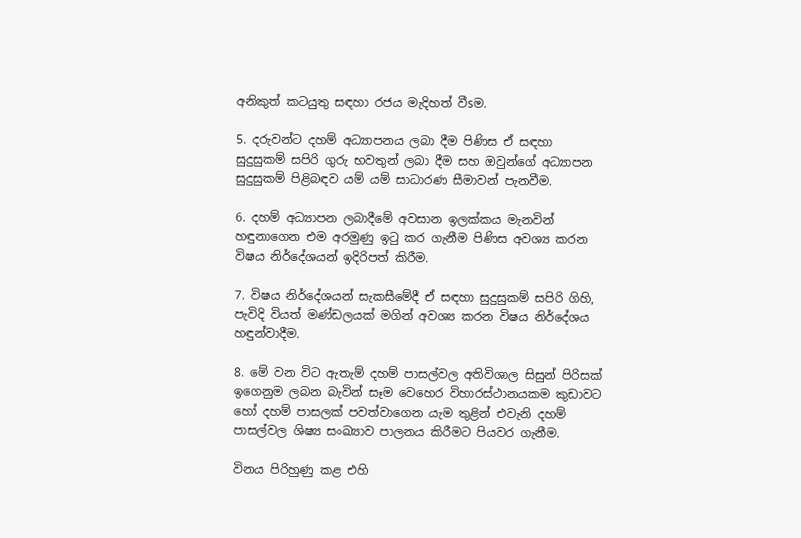අනිකුත් කටයුතු සඳහා රජය මැදිහත් වීsම.

5. දරුවන්ට දහම් අධ්‍යාපනය ලබා දීම පිණිස ඒ සඳහා සුදුසුකම් සපිරි ගුරු භවතුන් ලබා දීම සහ ඔවුන්ගේ අධ්‍යාපන සුදුසුකම් පිළිබඳව යම් යම් සාධාරණ සීමාවන් පැනවීම.

6. දහම් අධ්‍යාපන ලබාදීමේ අවසාන ඉලක්‌කය මැනවින් හඳුනාගෙන එම අරමුණු ඉටු කර ගැනීම පිණිස අවශ්‍ය කරන විෂය නිර්දේශයන් ඉදිරිපත් කිරීම.

7. විෂය නිර්දේශයන් සැකසීමේදී ඒ සඳහා සුදුසුකම් සපිරි ගිහි, පැවිදි වියත් මණ්‌ඩලයක්‌ මගින් අවශ්‍ය කරන විෂය නිර්දේශය හඳුන්වාදීම.

8. මේ වන විට ඇතැම් දහම් පාසල්වල අතිවිශාල සිසුන් පිරිසක්‌ ඉගෙනුම ලබන බැවින් සෑම වෙහෙර විහාරස්‌ථානයකම කුඩාවට හෝ දහම් පාසලක්‌ පවත්වාගෙන යැම තුළින් එවැනි දහම් පාසල්වල ශිෂ්‍ය සංඛ්‍යාව පාලනය කිරීමට පියවර ගැනීම.

විනය පිරිහුණු කළ එහි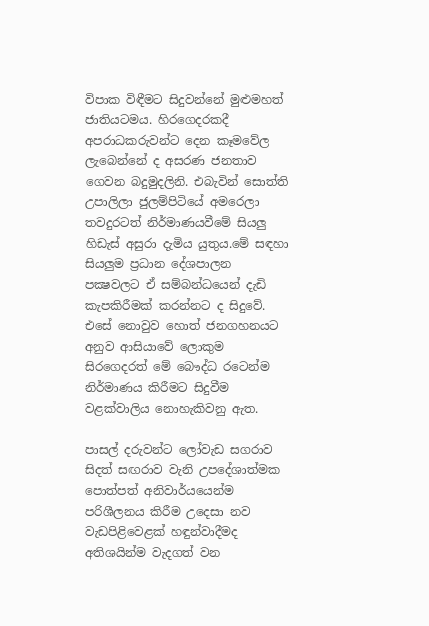විපාක විඳීමට සිදුවන්නේ මුළුමහත් ජාතියටමය. හිරගෙදරකදී අපරාධකරුවන්ට දෙන කෑමවේල ලැබෙන්නේ ද අසරණ ජනතාව ගෙවන බදුමුදලිනි. එබැවින් සොත්ති උපාලිලා ජුලම්පිටියේ අමරෙලා තවදුරටත් නිර්මාණයවීමේ සියලු හිඩැස්‌ අසුරා දැමිය යුතුය.මේ සඳහා සියලුම ප්‍රධාන දේශපාලන පක්‍ෂවලට ඒ සම්බන්ධයෙන් දැඩි කැපකිරීමක්‌ කරන්නට ද සිදුවේ. එසේ නොවුව හොත් ජනගහනයට අනුව ආසියාවේ ලොකුම සිරගෙදරත් මේ බෞද්ධ රටෙන්ම නිර්මාණය කිරීමට සිදුවීම වළක්‌වාලිය නොහැකිවනු ඇත.

පාසල් දරුවන්ට ලෝවැඩ සගරාව සිදත් සඟරාව වැනි උපදේශාත්මක පොත්පත් අනිවාර්යයෙන්ම පරිශීලනය කිරීම උදෙසා නව වැඩපිළිවෙළක්‌ හඳුන්වාදීමද අතිශයින්ම වැදගත් වන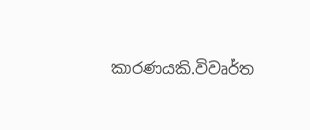කාරණයකි.විවෘර්ත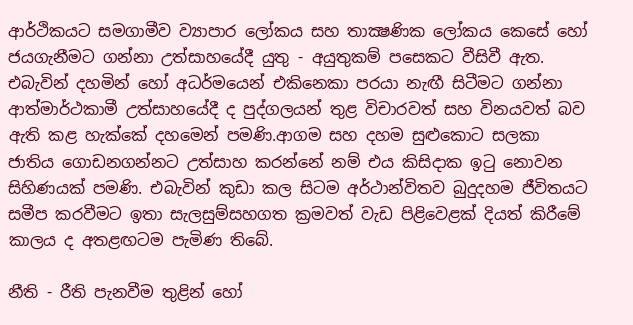ආර්ථිකයට සමගාමීව ව්‍යාපාර ලෝකය සහ තාක්‍ෂණික ලෝකය කෙසේ හෝ ජයගැනීමට ගන්නා උත්සාහයේදී යුතු - අයුතුකම් පසෙකට වීසිවී ඇත. එබැවින් දහමින් හෝ අධර්මයෙන් එකිනෙකා පරයා නැඟී සිටීමට ගන්නා ආත්මාර්ථකාමී උත්සාහයේදී ද පුද්ගලයන් තුළ විචාරවත් සහ විනයවත් බව ඇති කළ හැක්‌කේ දහමෙන් පමණි.ආගම සහ දහම සුළුකොට සලකා ජාතිය ගොඩනගන්නට උත්සාහ කරන්නේ නම් එය කිසිදාක ඉටු නොවන සිහිණයක්‌ පමණි. එබැවින් කුඩා කල සිටම අර්ථාන්විතව බුදුදහම ජීවිතයට සමීප කරවීමට ඉතා සැලසුම්සහගත ක්‍රමවත් වැඩ පිළිවෙළක්‌ දියත් කිරීමේ කාලය ද අතළඟටම පැමිණ තිබේ.

නීති - රීති පැනවීම තුළින් හෝ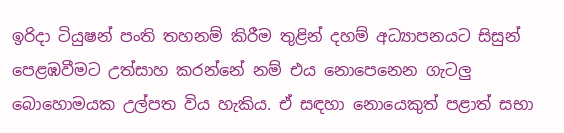ඉරිදා ටියුෂන් පංති තහනම් කිරීම තුළින් දහම් අධ්‍යාපනයට සිසුන් පෙළඹවීමට උත්සාහ කරන්නේ නම් එය නොපෙනෙන ගැටලු බොහොමයක උල්පත විය හැකිය. ඒ සඳහා නොයෙකුත් පළාත් සභා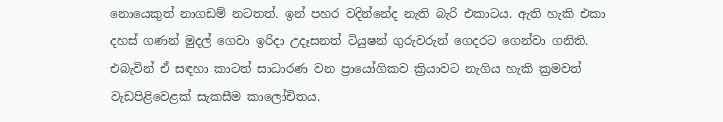නොයෙකුත් නාගඩම් නටතත්. ඉන් පහර වදින්නේද නැති බැරි එකාටය. ඇති හැකි එකා දහස්‌ ගණන් මුදල් ගෙවා ඉරිදා උදෑසනත් ටියුෂන් ගුරුවරුන් ගෙදරට ගෙන්වා ගනිති. එබැවින් ඒ සඳහා කාටත් සාධාරණ වන ප්‍රායෝගිකව ක්‍රියාවට නැගිය හැකි ක්‍රමවත් වැඩපිළිවෙළක්‌ සැකසීම කාලෝචිතය.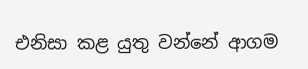එනිසා කළ යුතු වන්නේ ආගම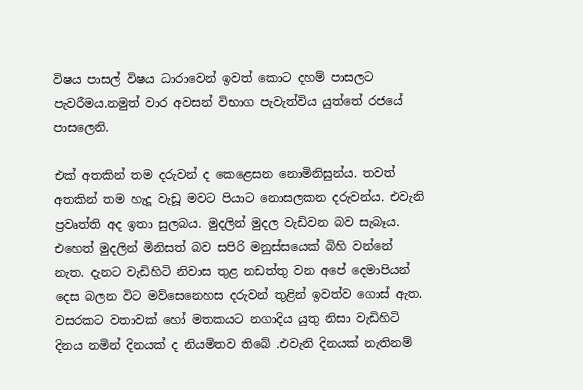විෂය පාසල් විෂය ධාරාවෙන් ඉවත් කොට දහම් පාසලට පැවරීමය.නමුත් වාර අවසන් විභාග පැවැත්විය යුත්තේ රජයේ පාසලෙනි.

එක්‌ අතකින් තම දරුවන් ද කෙළෙසන නොමිනිසුන්ය. තවත් අතකින් තම හැදූ වැඩූ මවට පියාට නොසලකන දරුවන්ය. එවැනි ප්‍රවෘත්ති අද ඉතා සුලබය. මුදලින් මුදල වැඩිවන බව සැබෑය. එහෙත් මුදලින් මිනිසත් බව සපිරි මනුස්‌සයෙක්‌ බිහි වන්නේ නැත. දැනට වැඩිහිටි නිවාස තුළ නඩත්තු වන අපේ දෙමාපියන් දෙස බලන විට මව්සෙනෙහස දරුවන් තුළින් ඉවත්ව ගොස්‌ ඇත. වසරකට වතාවක්‌ හෝ මතකයට නගාදිය යුතු නිසා වැඩිහිටි දිනය නමින් දිනයක්‌ ද නියමිතව තිබේ .එවැනි දිනයක්‌ නැතිනම්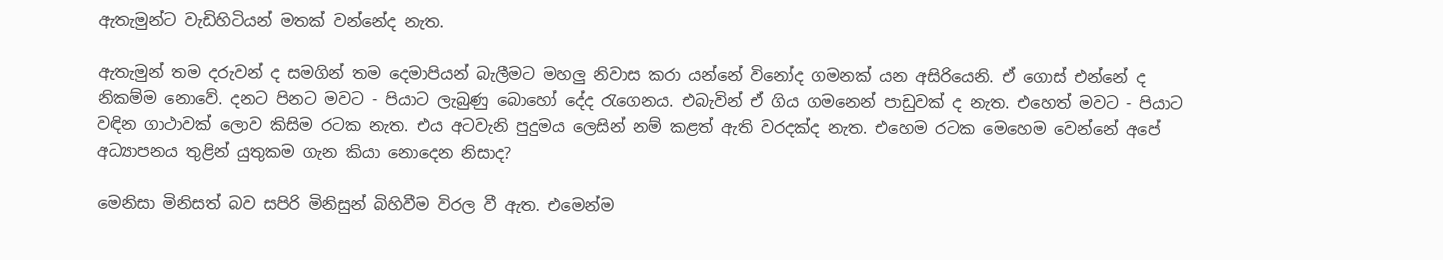ඇතැමුන්ට වැඩිහිටියන් මතක්‌ වන්නේද නැත.

ඇතැමුන් තම දරුවන් ද සමගින් තම දෙමාපියන් බැලීමට මහලු නිවාස කරා යන්නේ විනෝද ගමනක්‌ යන අසිරියෙනි. ඒ ගොස්‌ එන්නේ ද නිකම්ම නොවේ. දනට පිනට මවට - පියාට ලැබුණු බොහෝ දේද රැගෙනය. එබැවින් ඒ ගිය ගමනෙන් පාඩුවක්‌ ද නැත. එහෙත් මවට - පියාට වඳින ගාථාවක්‌ ලොව කිසිම රටක නැත. එය අටවැනි පුදුමය ලෙසින් නම් කළත් ඇති වරදක්‌ද නැත. එහෙම රටක මෙහෙම වෙන්නේ අපේ අධ්‍යාපනය තුළින් යුතුකම ගැන කියා නොදෙන නිසාද?

මෙනිසා මිනිසත් බව සපිරි මිනිසුන් බිහිවීම විරල වී ඇත. එමෙන්ම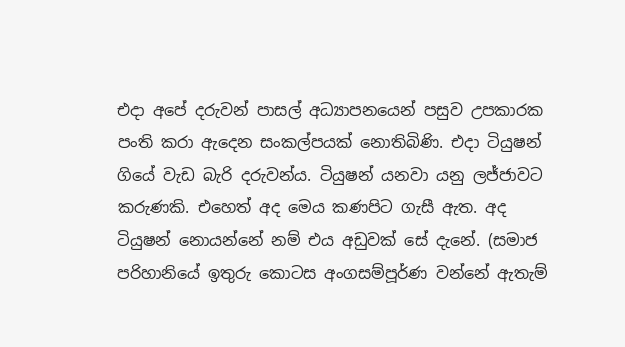එදා අපේ දරුවන් පාසල් අධ්‍යාපනයෙන් පසුව උපකාරක පංති කරා ඇදෙන සංකල්පයක්‌ නොතිබිණි. එදා ටියුෂන් ගියේ වැඩ බැරි දරුවන්ය. ටියුෂන් යනවා යනු ලජ්ජාවට කරුණකි. එහෙත් අද මෙය කණපිට ගැසී ඇත. අද ටියුෂන් නොයන්නේ නම් එය අඩුවක්‌ සේ දැනේ. (සමාජ පරිහානියේ ඉතුරු කොටස අංගසම්පූර්ණ වන්නේ ඇතැම්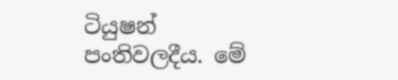ටියුෂන් පංතිවලදීය. මේ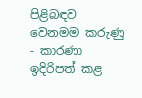පිළිබඳව වෙනමම කරුණු - කාරණා ඉදිරිපත් කළ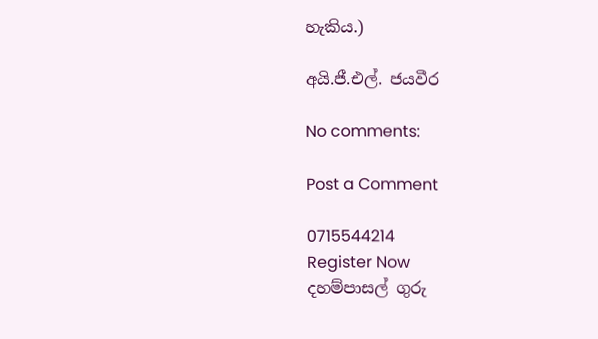හැකිය.)

අයි.ජී.එල්. ජයවීර

No comments:

Post a Comment

0715544214
Register Now
දහම්පාසල් ගුරු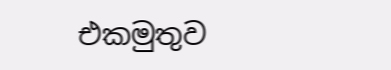එකමුතුව